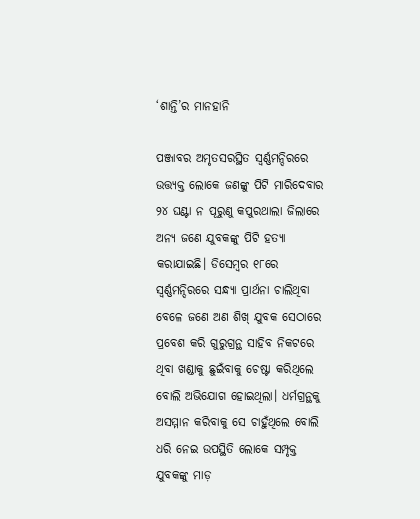‘ଶାନ୍ତି’ର ମାନହାନି

ପଞ୍ଜାବର ଅମୃତସରସ୍ଥିତ ସ୍ଵର୍ଣ୍ଣମନ୍ଦିରରେ ଉତ୍ତ୍ୟକ୍ତ ଲୋକେ ଜଣଙ୍କୁ ପିଟି ମାରିଦେବାର ୨୪ ଘଣ୍ଟା ନ ପୂରୁଣୁ କପୁରଥାଲା ଜିଲାରେ ଅନ୍ୟ ଜଣେ ଯୁବକଙ୍କୁ ପିଟି ହତ୍ୟା କରାଯାଇଛି। ଡିସେମ୍ବର ୧୮ରେ ସ୍ଵର୍ଣ୍ଣମନ୍ଦିରରେ ସନ୍ଧ୍ୟା ପ୍ରାର୍ଥନା ଚାଲିଥିବା ବେଳେ ଜଣେ ଅଣ ଶିଖ୍‌ ଯୁବକ ସେଠାରେ ପ୍ରବେଶ କରି ଗୁରୁଗ୍ରନ୍ଥ ସାହିବ ନିକଟରେ ଥିବା ଖଣ୍ଡାକୁ ଛୁଇଁବାକୁ ଚେଷ୍ଟା କରିଥିଲେ ବୋଲି ଅଭିଯୋଗ ହୋଇଥିଲା। ଧର୍ମଗ୍ରନ୍ଥକୁ ଅସମ୍ମାନ କରିବାକୁ ସେ ଚାହୁଁଥିଲେ ବୋଲି ଧରି ନେଇ ଉପସ୍ଥିତି ଲୋକେ ସମ୍ପୃକ୍ତ ଯୁବକଙ୍କୁ ମାଡ଼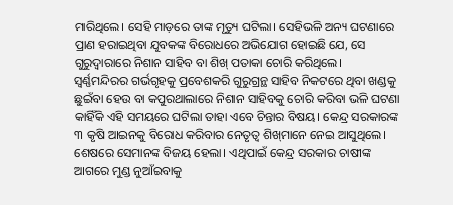ମାରିଥିଲେ। ସେହି ମାଡ଼ରେ ତାଙ୍କ ମୃତ୍ୟୁ ଘଟିଲା। ସେହିଭଳି ଅନ୍ୟ ଘଟଣାରେ ପ୍ରାଣ ହରାଇଥିବା ଯୁବକଙ୍କ ବିରୋଧରେ ଅଭିଯୋଗ ହୋଇଛି ଯେ, ସେ ଗୁରୁଦ୍ୱାରାରେ ନିଶାନ ସାହିବ ବା ଶିଖ୍‌ ପତାକା ଚୋରି କରିଥିଲେ।
ସ୍ଵର୍ଣ୍ଣମନ୍ଦିରର ଗର୍ଭଗୃହକୁ ପ୍ରବେଶକରି ଗୁରୁଗ୍ରନ୍ଥ ସାହିବ ନିକଟରେ ଥିବା ଖଣ୍ଡକୁ ଛୁଇଁବା ହେଉ ବା କପୁରଥାଲାରେ ନିଶାନ ସାହିବକୁ ଚୋରି କରିବା ଭଳି ଘଟଣା କାହିଁକି ଏହି ସମୟରେ ଘଟିଲା ତାହା ଏବେ ଚିନ୍ତାର ବିଷୟ। କେନ୍ଦ୍ର ସରକାରଙ୍କ ୩ କୃଷି ଆଇନକୁ ବିରୋଧ କରିବାର ନେତୃତ୍ୱ ଶିଖ୍‌ମାନେ ନେଇ ଆସୁଥିଲେ। ଶେଷରେ ସେମାନଙ୍କ ବିଜୟ ହେଲା। ଏଥିପାଇଁ କେନ୍ଦ୍ର ସରକାର ଚାଷୀଙ୍କ ଆଗରେ ମୁଣ୍ଡ ନୁଆଁଇବାକୁ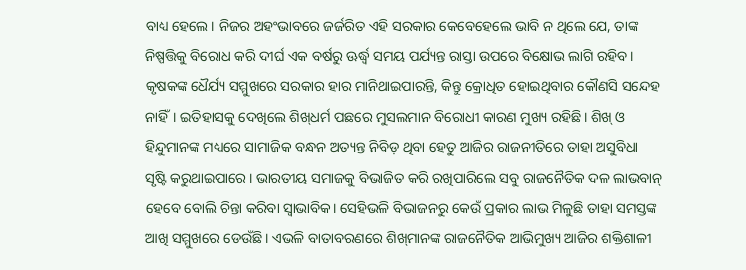ବାଧ୍ୟ ହେଲେ। ନିଜର ଅହଂଭାବରେ ଜର୍ଜରିତ ଏହି ସରକାର କେବେହେଲେ ଭାବି ନ ଥିଲେ ଯେ, ତାଙ୍କ ନିଷ୍ପତ୍ତିକୁ ବିରୋଧ କରି ଦୀର୍ଘ ଏକ ବର୍ଷରୁ ଊର୍ଦ୍ଧ୍ୱ ସମୟ ପର୍ଯ୍ୟନ୍ତ ରାସ୍ତା ଉପରେ ବିକ୍ଷୋଭ ଲାଗି ରହିବ। କୃଷକଙ୍କ ଧୈର୍ଯ୍ୟ ସମ୍ମୁଖରେ ସରକାର ହାର ମାନିଥାଇପାରନ୍ତି, କିନ୍ତୁ କ୍ରୋଧିତ ହୋଇଥିବାର କୌଣସି ସନ୍ଦେହ ନାହିଁ। ଇତିହାସକୁ ଦେଖିଲେ ଶିଖ୍‌ଧର୍ମ ପଛରେ ମୁସଲମାନ ବିରୋଧୀ କାରଣ ମୁଖ୍ୟ ରହିଛି। ଶିଖ୍‌ ଓ ହିନ୍ଦୁମାନଙ୍କ ମଧ୍ୟରେ ସାମାଜିକ ବନ୍ଧନ ଅତ୍ୟନ୍ତ ନିବିଡ଼ ଥିବା ହେତୁ ଆଜିର ରାଜନୀତିରେ ତାହା ଅସୁବିଧା ସୃଷ୍ଟି କରୁଥାଇପାରେ। ଭାରତୀୟ ସମାଜକୁ ବିଭାଜିତ କରି ରଖିପାରିଲେ ସବୁ ରାଜନୈତିକ ଦଳ ଲାଭବାନ୍‌ ହେବେ ବୋଲି ଚିନ୍ତା କରିବା ସ୍ବାଭାବିକ। ସେହିଭଳି ବିଭାଜନରୁ କେଉଁ ପ୍ରକାର ଲାଭ ମିଳୁଛି ତାହା ସମସ୍ତଙ୍କ ଆଖି ସମ୍ମୁଖରେ ଡେଉଁଛି। ଏଭଳି ବାତାବରଣରେ ଶିଖ୍‌ମାନଙ୍କ ରାଜନୈତିକ ଆଭିମୁଖ୍ୟ ଆଜିର ଶକ୍ତିଶାଳୀ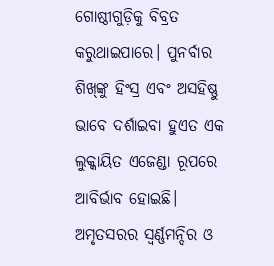ଗୋଷ୍ଠୀଗୁଡ଼ିକୁ ବିବ୍ରତ କରୁଥାଇପାରେ। ପୁନର୍ବାର ଶିଖ୍‌ଙ୍କୁ ହିଂସ୍ର ଏବଂ ଅସହିଷ୍ଣୁ ଭାବେ ଦର୍ଶାଇବା ହୁଏତ ଏକ ଲୁକ୍କାୟିତ ଏଜେଣ୍ଡା ରୂପରେ ଆବିର୍ଭାବ ହୋଇଛି। ଅମୃତସରର ସ୍ବର୍ଣ୍ଣମନ୍ଦିର ଓ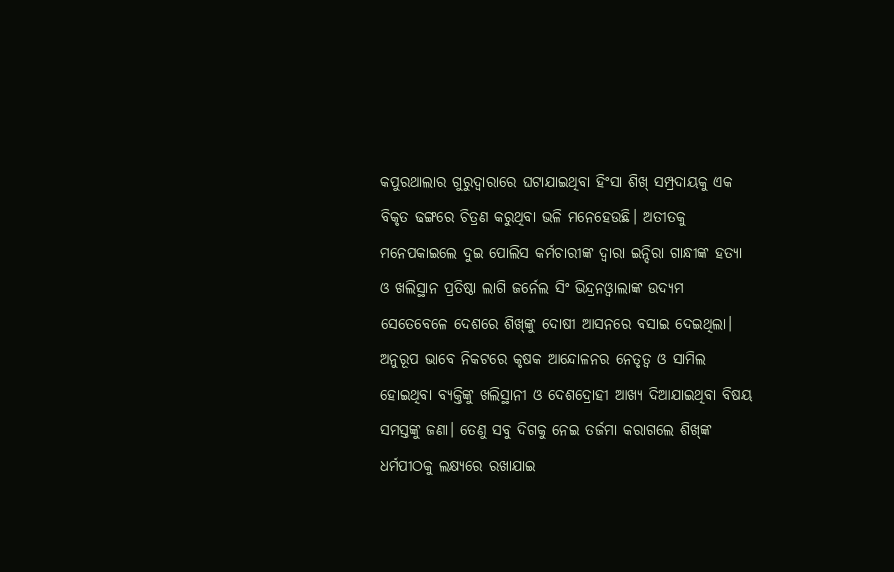କପୁରଥାଲାର ଗୁରୁଦ୍ୱାରାରେ ଘଟାଯାଇଥିବା ହିଂସା ଶିଖ୍‌ ସମ୍ପ୍ରଦାୟକୁ ଏକ ବିକୃତ ଢଙ୍ଗରେ ଚିତ୍ରଣ କରୁଥିବା ଭଳି ମନେହେଉଛି। ଅତୀତକୁ ମନେପକାଇଲେ ଦୁଇ ପୋଲିସ କର୍ମଚାରୀଙ୍କ ଦ୍ୱାରା ଇନ୍ଦିରା ଗାନ୍ଧୀଙ୍କ ହତ୍ୟା ଓ ଖଲିସ୍ଥାନ ପ୍ରତିଷ୍ଠା ଲାଗି ଜର୍ନେଲ ସିଂ ଭିନ୍ଦ୍ରନଓ୍ବାଲାଙ୍କ ଉଦ୍ୟମ ସେତେବେଳେ ଦେଶରେ ଶିଖ୍‌ଙ୍କୁ ଦୋଷୀ ଆସନରେ ବସାଇ ଦେଇଥିଲା। ଅନୁରୂପ ଭାବେ ନିକଟରେ କୃଷକ ଆନ୍ଦୋଳନର ନେତୃତ୍ୱ ଓ ସାମିଲ ହୋଇଥିବା ବ୍ୟକ୍ତିଙ୍କୁ ଖଲିସ୍ଥାନୀ ଓ ଦେଶଦ୍ରୋହୀ ଆଖ୍ୟ ଦିଆଯାଇଥିବା ବିଷୟ ସମସ୍ତଙ୍କୁ ଜଣା। ତେଣୁ ସବୁ ଦିଗକୁ ନେଇ ତର୍ଜମା କରାଗଲେ ଶିଖ୍‌ଙ୍କ ଧର୍ମପୀଠକୁ ଲକ୍ଷ୍ୟରେ ରଖାଯାଇ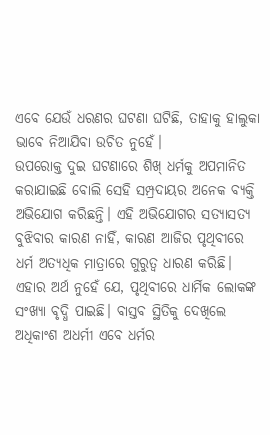ଏବେ ଯେଉଁ ଧରଣର ଘଟଣା ଘଟିଛି, ତାହାକୁ ହାଲୁକା ଭାବେ ନିଆଯିବା ଉଚିତ ନୁହେଁ।
ଉପରୋକ୍ତ ଦୁଇ ଘଟଣାରେ ଶିଖ୍‌ ଧର୍ମକୁ ଅପମାନିତ କରାଯାଇଛି ବୋଲି ସେହି ସମ୍ପ୍ରଦାୟର ଅନେକ ବ୍ୟକ୍ତି ଅଭିଯୋଗ କରିଛନ୍ତି। ଏହି ଅଭିଯୋଗର ସତ୍ୟାସତ୍ୟ ବୁଝିବାର କାରଣ ନାହିଁ, କାରଣ ଆଜିର ପୃଥିବୀରେ ଧର୍ମ ଅତ୍ୟଧିକ ମାତ୍ରାରେ ଗୁରୁତ୍ୱ ଧାରଣ କରିଛି। ଏହାର ଅର୍ଥ ନୁହେଁ ଯେ, ପୃଥିବୀରେ ଧାର୍ମିକ ଲୋକଙ୍କ ସଂଖ୍ୟା ବୃଦ୍ଧି ପାଇଛି। ବାସ୍ତବ ସ୍ଥିତିକୁ ଦେଖିଲେ ଅଧିକାଂଶ ଅଧର୍ମୀ ଏବେ ଧର୍ମର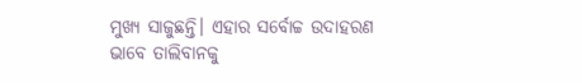ମୁଖ୍ୟ ସାଜୁଛନ୍ତି। ଏହାର ସର୍ବୋଚ୍ଚ ଉଦାହରଣ ଭାବେ ତାଲିବାନକୁ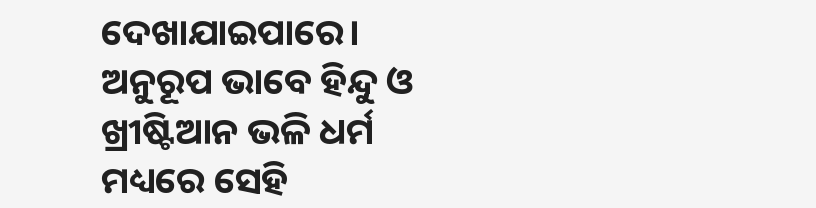ଦେଖାଯାଇପାରେ। ଅନୁରୂପ ଭାବେ ହିନ୍ଦୁ ଓ ଖ୍ରୀଷ୍ଟିଆନ ଭଳି ଧର୍ମ ମଧ୍ୟରେ ସେହି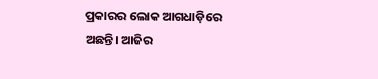ପ୍ରକାରର ଲୋକ ଆଗଧାଡ଼ିରେ ଅଛନ୍ତି। ଆଜିର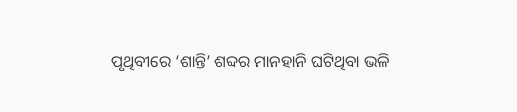ପୃଥିବୀରେ ‘ଶାନ୍ତି’ ଶବ୍ଦର ମାନହାନି ଘଟିଥିବା ଭଳି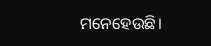ମନେହେଉଛି।